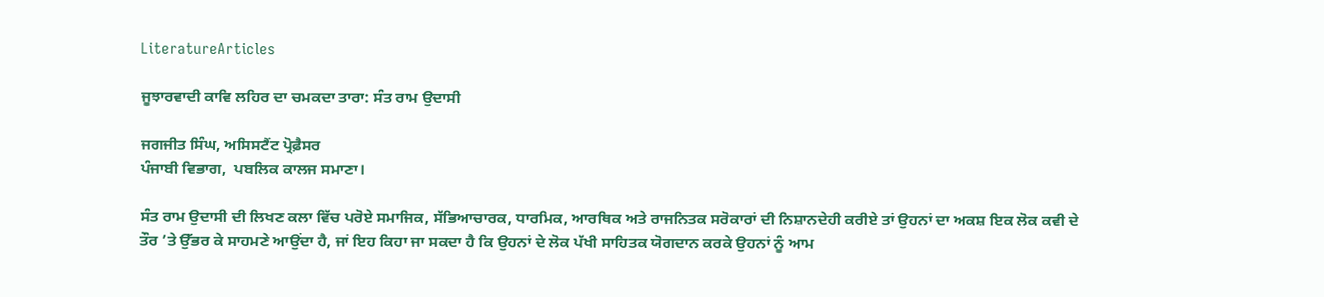LiteratureArticles

ਜੂਝਾਰਵਾਦੀ ਕਾਵਿ ਲਹਿਰ ਦਾ ਚਮਕਦਾ ਤਾਰਾ: ਸੰਤ ਰਾਮ ਉਦਾਸੀ

ਜਗਜੀਤ ਸਿੰਘ, ਅਸਿਸਟੈਂਟ ਪ੍ਰੋਫ਼ੈਸਰ
ਪੰਜਾਬੀ ਵਿਭਾਗ,  ਪਬਲਿਕ ਕਾਲਜ ਸਮਾਣਾ।

ਸੰਤ ਰਾਮ ਉਦਾਸੀ ਦੀ ਲਿਖਣ ਕਲਾ ਵਿੱਚ ਪਰੋਏ ਸਮਾਜਿਕ, ਸੱਭਿਆਚਾਰਕ, ਧਾਰਮਿਕ, ਆਰਥਿਕ ਅਤੇ ਰਾਜਨਿਤਕ ਸਰੋਕਾਰਾਂ ਦੀ ਨਿਸ਼ਾਨਦੇਹੀ ਕਰੀਏ ਤਾਂ ਉਹਨਾਂ ਦਾ ਅਕਸ਼ ਇਕ ਲੋਕ ਕਵੀ ਦੇ ਤੌਰ ’ਤੇ ਉੱਭਰ ਕੇ ਸਾਹਮਣੇ ਆਉਂਦਾ ਹੈ, ਜਾਂ ਇਹ ਕਿਹਾ ਜਾ ਸਕਦਾ ਹੈ ਕਿ ਉਹਨਾਂ ਦੇ ਲੋਕ ਪੱਖੀ ਸਾਹਿਤਕ ਯੋਗਦਾਨ ਕਰਕੇ ਉਹਨਾਂ ਨੂੰ ਆਮ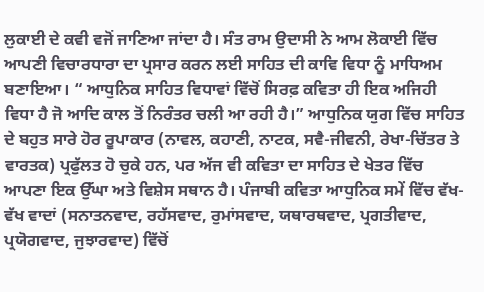ਲੁਕਾਈ ਦੇ ਕਵੀ ਵਜੋਂ ਜਾਣਿਆ ਜਾਂਦਾ ਹੈ। ਸੰਤ ਰਾਮ ਉਦਾਸੀ ਨੇ ਆਮ ਲੋਕਾਈ ਵਿੱਚ ਆਪਣੀ ਵਿਚਾਰਧਾਰਾ ਦਾ ਪ੍ਰਸਾਰ ਕਰਨ ਲਈ ਸਾਹਿਤ ਦੀ ਕਾਵਿ ਵਿਧਾ ਨੂੰ ਮਾਧਿਅਮ ਬਣਾਇਆ। “ ਆਧੁਨਿਕ ਸਾਹਿਤ ਵਿਧਾਵਾਂ ਵਿੱਚੋਂ ਸਿਰਫ਼ ਕਵਿਤਾ ਹੀ ਇਕ ਅਜਿਹੀ ਵਿਧਾ ਹੈ ਜੋ ਆਦਿ ਕਾਲ ਤੋਂ ਨਿਰੰਤਰ ਚਲੀ ਆ ਰਹੀ ਹੈ।” ਆਧੁਨਿਕ ਯੁਗ ਵਿੱਚ ਸਾਹਿਤ ਦੇ ਬਹੁਤ ਸਾਰੇ ਹੋਰ ਰੂਪਾਕਾਰ (ਨਾਵਲ, ਕਹਾਣੀ, ਨਾਟਕ, ਸਵੈ-ਜੀਵਨੀ, ਰੇਖਾ-ਚਿੱਤਰ ਤੇ ਵਾਰਤਕ) ਪ੍ਰਫੁੱਲਤ ਹੋ ਚੁਕੇ ਹਨ, ਪਰ ਅੱਜ ਵੀ ਕਵਿਤਾ ਦਾ ਸਾਹਿਤ ਦੇ ਖੇਤਰ ਵਿੱਚ ਆਪਣਾ ਇਕ ਉੱਘਾ ਅਤੇ ਵਿਸ਼ੇਸ ਸਥਾਨ ਹੈ। ਪੰਜਾਬੀ ਕਵਿਤਾ ਆਧੁਨਿਕ ਸਮੇਂ ਵਿੱਚ ਵੱਖ-ਵੱਖ ਵਾਦਾਂ (ਸਨਾਤਨਵਾਦ, ਰਹੱਸਵਾਦ, ਰੁਮਾਂਸਵਾਦ, ਯਥਾਰਥਵਾਦ, ਪ੍ਰਗਤੀਵਾਦ, ਪ੍ਰਯੋਗਵਾਦ, ਜੁਝਾਰਵਾਦ) ਵਿੱਚੋਂ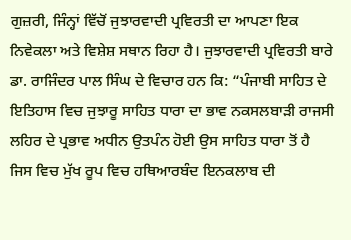ਗੁਜ਼ਰੀ, ਜਿੰਨ੍ਹਾਂ ਵਿੱਚੋਂ ਜੁਝਾਰਵਾਦੀ ਪ੍ਰਵਿਰਤੀ ਦਾ ਆਪਣਾ ਇਕ ਨਿਵੇਕਲਾ ਅਤੇ ਵਿਸ਼ੇਸ਼ ਸਥਾਨ ਰਿਹਾ ਹੈ। ਜੁਝਾਰਵਾਦੀ ਪ੍ਰਵਿਰਤੀ ਬਾਰੇ ਡਾ. ਰਾਜਿੰਦਰ ਪਾਲ ਸਿੰਘ ਦੇ ਵਿਚਾਰ ਹਨ ਕਿ: “ਪੰਜਾਬੀ ਸਾਹਿਤ ਦੇ ਇਤਿਹਾਸ ਵਿਚ ਜੁਝਾਰੂ ਸਾਹਿਤ ਧਾਰਾ ਦਾ ਭਾਵ ਨਕਸਲਬਾੜੀ ਰਾਜਸੀ ਲਹਿਰ ਦੇ ਪ੍ਰਭਾਵ ਅਧੀਨ ਉਤਪੰਨ ਹੋਈ ਉਸ ਸਾਹਿਤ ਧਾਰਾ ਤੋਂ ਹੈ ਜਿਸ ਵਿਚ ਮੁੱਖ ਰੂਪ ਵਿਚ ਹਥਿਆਰਬੰਦ ਇਨਕਲਾਬ ਦੀ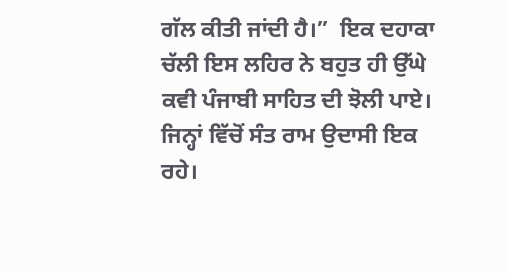ਗੱਲ ਕੀਤੀ ਜਾਂਦੀ ਹੈ।”  ਇਕ ਦਹਾਕਾ ਚੱਲੀ ਇਸ ਲਹਿਰ ਨੇ ਬਹੁਤ ਹੀ ਉੱਘੇ ਕਵੀ ਪੰਜਾਬੀ ਸਾਹਿਤ ਦੀ ਝੋਲੀ ਪਾਏ। ਜਿਨ੍ਹਾਂ ਵਿੱਚੋਂ ਸੰਤ ਰਾਮ ਉਦਾਸੀ ਇਕ ਰਹੇ।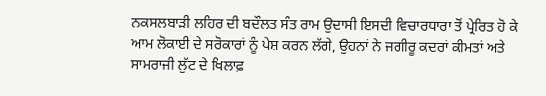ਨਕਸਲਬਾੜੀ ਲਹਿਰ ਦੀ ਬਦੌਲਤ ਸੰਤ ਰਾਮ ਉਦਾਸੀ ਇਸਦੀ ਵਿਚਾਰਧਾਰਾ ਤੋਂ ਪ੍ਰੇਰਿਤ ਹੋ ਕੇ ਆਮ ਲੋਕਾਈ ਦੇ ਸਰੋਕਾਰਾਂ ਨੂੰ ਪੇਸ਼ ਕਰਨ ਲੱਗੇ, ਉਹਨਾਂ ਨੇ ਜਗੀਰੂ ਕਦਰਾਂ ਕੀਮਤਾਂ ਅਤੇ ਸਾਮਰਾਜੀ ਲੁੱਟ ਦੇ ਖਿਲਾਫ਼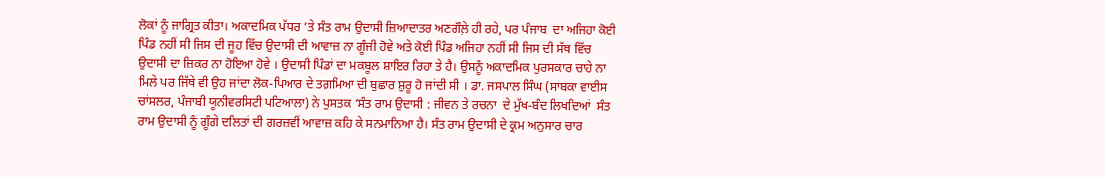ਲੋਕਾਂ ਨੂੰ ਜਾਗ੍ਰਿਤ ਕੀਤਾ। ਅਕਾਦਮਿਕ ਪੱਧਰ ’ਤੇ ਸੰਤ ਰਾਮ ਉਦਾਸੀ ਜ਼ਿਆਦਾਤਰ ਅਣਗੌਲ਼ੇ ਹੀ ਰਹੇ, ਪਰ ਪੰਜਾਬ  ਦਾ ਅਜਿਹਾ ਕੋਈ  ਪਿੰਡ ਨਹੀਂ ਸੀ ਜਿਸ ਦੀ ਜੂਹ ਵਿੱਚ ਉਦਾਸੀ ਦੀ ਆਵਾਜ਼ ਨਾ ਗੂੰਜੀ ਹੋਵੇ ਅਤੇ ਕੋਈ ਪਿੰਡ ਅਜਿਹਾ ਨਹੀਂ ਸੀ ਜਿਸ ਦੀ ਸੱਥ ਵਿੱਚ ਉਦਾਸੀ ਦਾ ਜ਼ਿਕਰ ਨਾ ਹੋਇਆ ਹੋਵੇ । ਉਦਾਸੀ ਪਿੰਡਾਂ ਦਾ ਮਕਬੂਲ ਸ਼ਾਇਰ ਰਿਹਾ ਤੇ ਹੈ। ਉਸਨੂੰ ਅਕਾਦਮਿਕ ਪੁਰਸਕਾਰ ਚਾਹੇ ਨਾ ਮਿਲੇ ਪਰ ਜਿੱਥੇ ਵੀ ਉਹ ਜਾਂਦਾ ਲੋਕ-ਪਿਆਰ ਦੇ ਤਗ਼ਮਿਆ ਦੀ ਬੁਛਾਰ ਸ਼ੁਰੂ ਹੋ ਜਾਂਦੀ ਸੀ । ਡਾ. ਜਸਪਾਲ ਸਿੰਘ (ਸਾਬਕਾ ਵਾਈਸ ਚਾਂਸਲਰ, ਪੰਜਾਬੀ ਯੂਨੀਵਰਸਿਟੀ ਪਟਿਆਲਾ) ਨੇ ਪੁਸਤਕ ‘ਸੰਤ ਰਾਮ ਉਦਾਸੀ : ਜੀਵਨ ਤੇ ਰਚਨਾ  ਦੇ ਮੁੱਖ-ਬੰਦ ਲਿਖਦਿਆਂ  ਸੰਤ ਰਾਮ ਉਦਾਸੀ ਨੂੰ ਗੂੰਗੇ ਦਲਿਤਾਂ ਦੀ ਗਰਜ਼ਵੀਂ ਆਵਾਜ਼ ਕਹਿ ਕੇ ਸਨਮਾਨਿਆ ਹੈ। ਸੰਤ ਰਾਮ ਉਦਾਸੀ ਦੇ ਕ੍ਰਮ ਅਨੁਸਾਰ ਚਾਰ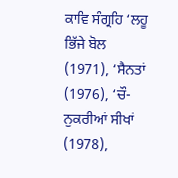ਕਾਵਿ ਸੰਗ੍ਰਹਿ ‘ਲਹੂ ਭਿੱਜੇ ਬੋਲ (1971), ‘ਸੈਨਤਾਂ (1976), ‘ਚੌ-ਨੁਕਰੀਆਂ ਸੀਖਾਂ (1978),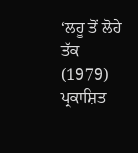‘ਲਹੂ ਤੋਂ ਲੋਹੇ ਤੱਕ (1979) ਪ੍ਰਕਾਸ਼ਿਤ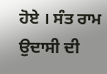ਹੋਏ । ਸੰਤ ਰਾਮ ਉਦਾਸੀ ਦੀ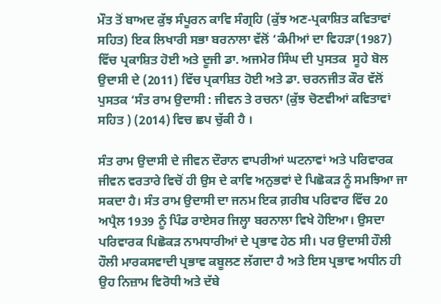ਮੌਤ ਤੋਂ ਬਾਅਦ ਕੁੱਝ ਸੰਪੂਰਨ ਕਾਵਿ ਸੰਗ੍ਰਹਿ (ਕੁੱਝ ਅਣ-ਪ੍ਰਕਾਸ਼ਿਤ ਕਵਿਤਾਵਾਂ ਸਹਿਤ) ਇਕ ਲਿਖਾਰੀ ਸਭਾ ਬਰਨਾਲਾ ਵੱਲੋਂ ‘ਕੰਮੀਆਂ ਦਾ ਵਿਹੜਾ(1987) ਵਿੱਚ ਪ੍ਰਕਾਸ਼ਿਤ ਹੋਈ ਅਤੇ ਦੂਜੀ ਡਾ. ਅਜਮੇਰ ਸਿੰਘ ਦੀ ਪੁਸਤਕ  ਸੂਹੇ ਬੋਲ ਉਦਾਸੀ ਦੇ (2011) ਵਿੱਚ ਪ੍ਰਕਾਸ਼ਿਤ ਹੋਈ ਅਤੇ ਡਾ. ਚਰਨਜੀਤ ਕੌਰ ਵੱਲੋਂ ਪੁਸਤਕ ‘ਸੰਤ ਰਾਮ ਉਦਾਸੀ : ਜੀਵਨ ਤੇ ਰਚਨਾ (ਕੁੱਝ ਚੋਣਵੀਆਂ ਕਵਿਤਾਵਾਂ ਸਹਿਤ ) (2014) ਵਿਚ ਛਪ ਚੁੱਕੀ ਹੈ ।

ਸੰਤ ਰਾਮ ਉਦਾਸੀ ਦੇ ਜੀਵਨ ਦੌਰਾਨ ਵਾਪਰੀਆਂ ਘਟਨਾਵਾਂ ਅਤੇ ਪਰਿਵਾਰਕ ਜੀਵਨ ਵਰਤਾਰੇ ਵਿਚੋਂ ਹੀ ਉਸ ਦੇ ਕਾਵਿ ਅਨੁਭਵਾਂ ਦੇ ਪਿਛੋਕੜ ਨੂੰ ਸਮਝਿਆ ਜਾ ਸਕਦਾ ਹੈ। ਸੰਤ ਰਾਮ ਉਦਾਸੀ ਦਾ ਜਨਮ ਇਕ ਗ਼ਰੀਬ ਪਰਿਵਾਰ ਵਿੱਚ 20 ਅਪ੍ਰੈਲ 1939 ਨੂੰ ਪਿੰਡ ਰਾਏਸਰ ਜਿਲ੍ਹਾ ਬਰਨਾਲਾ ਵਿਖੇ ਹੋਇਆ। ਉਸਦਾ ਪਰਿਵਾਰਕ ਪਿਛੋਕੜ ਨਾਮਧਾਰੀਆਂ ਦੇ ਪ੍ਰਭਾਵ ਹੇਠ ਸੀ। ਪਰ ਉਦਾਸੀ ਹੌਲੀ ਹੌਲੀ ਮਾਰਕਸਵਾਦੀ ਪ੍ਰਭਾਵ ਕਬੂਲਣ ਲੱਗਦਾ ਹੈ ਅਤੇ ਇਸ ਪ੍ਰਭਾਵ ਅਧੀਨ ਹੀ ਉਹ ਨਿਜ਼ਾਮ ਵਿਰੋਧੀ ਅਤੇ ਦੱਬੇ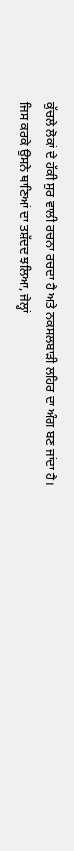ਕੁੱਚਲੇ ਲੋਕਾਂ ਦੇ ਹੱਕੀ ਸੁਰ ਵਾਲੀ ਰਚਨਾ ਰਚਦਾ ਹੈ ਅਤੇ ਨਕਸਲਬਾੜੀ ਲਹਿਰ ਦਾ ਅੰਗ ਬਣ ਜਾਂਦਾ ਹੈ। ਜਿਸ ਕਰਕੇ ਉਸਨੇ ਥਾਣਿਆਂ ਦਾ ਤਸ਼ੱਦਦ ਝਲਿਆ, ਜੇਲ੍ਹਾਂ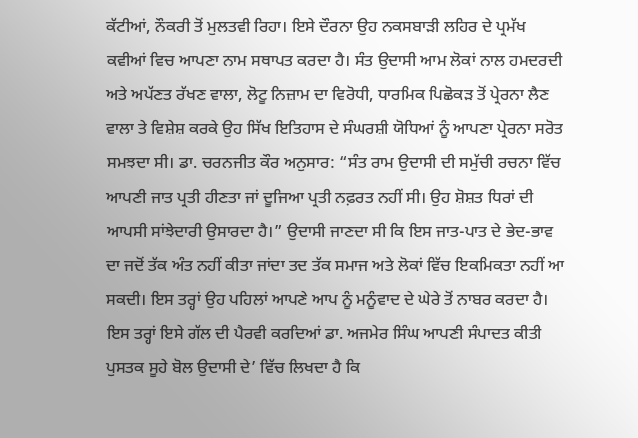ਕੱਟੀਆਂ, ਨੌਕਰੀ ਤੋਂ ਮੁਲਤਵੀ ਰਿਹਾ। ਇਸੇ ਦੌਰਨਾ ਉਹ ਨਕਸਬਾੜੀ ਲਹਿਰ ਦੇ ਪ੍ਰਮੱਖ ਕਵੀਆਂ ਵਿਚ ਆਪਣਾ ਨਾਮ ਸਥਾਪਤ ਕਰਦਾ ਹੈ। ਸੰਤ ਉਦਾਸੀ ਆਮ ਲੋਕਾਂ ਨਾਲ ਹਮਦਰਦੀ ਅਤੇ ਅਪੱਣਤ ਰੱਖਣ ਵਾਲਾ, ਲੋਟੂ ਨਿਜ਼ਾਮ ਦਾ ਵਿਰੋਧੀ, ਧਾਰਮਿਕ ਪਿਛੋਕੜ ਤੋਂ ਪ੍ਰੇਰਨਾ ਲੈਣ ਵਾਲਾ ਤੇ ਵਿਸ਼ੇਸ਼ ਕਰਕੇ ਉਹ ਸਿੱਖ ਇਤਿਹਾਸ ਦੇ ਸੰਘਰਸ਼ੀ ਯੋਧਿਆਂ ਨੂੰ ਆਪਣਾ ਪ੍ਰੇਰਨਾ ਸਰੋਤ ਸਮਝਦਾ ਸੀ। ਡਾ. ਚਰਨਜੀਤ ਕੌਰ ਅਨੁਸਾਰ: “ਸੰਤ ਰਾਮ ਉਦਾਸੀ ਦੀ ਸਮੁੱਚੀ ਰਚਨਾ ਵਿੱਚ ਆਪਣੀ ਜਾਤ ਪ੍ਰਤੀ ਹੀਣਤਾ ਜਾਂ ਦੂਜਿਆ ਪ੍ਰਤੀ ਨਫ਼ਰਤ ਨਹੀਂ ਸੀ। ਉਹ ਸ਼ੋਸ਼ਤ ਧਿਰਾਂ ਦੀ ਆਪਸੀ ਸਾਂਝੇਦਾਰੀ ਉਸਾਰਦਾ ਹੈ।” ਉਦਾਸੀ ਜਾਣਦਾ ਸੀ ਕਿ ਇਸ ਜਾਤ-ਪਾਤ ਦੇ ਭੇਦ-ਭਾਵ ਦਾ ਜਦੋਂ ਤੱਕ ਅੰਤ ਨਹੀਂ ਕੀਤਾ ਜਾਂਦਾ ਤਦ ਤੱਕ ਸਮਾਜ ਅਤੇ ਲੋਕਾਂ ਵਿੱਚ ਇਕਮਿਕਤਾ ਨਹੀਂ ਆ ਸਕਦੀ। ਇਸ ਤਰ੍ਹਾਂ ਉਹ ਪਹਿਲਾਂ ਆਪਣੇ ਆਪ ਨੂੰ ਮਨੂੰਵਾਦ ਦੇ ਘੇਰੇ ਤੋਂ ਨਾਬਰ ਕਰਦਾ ਹੈ। ਇਸ ਤਰ੍ਹਾਂ ਇਸੇ ਗੱਲ ਦੀ ਪੈਰਵੀ ਕਰਦਿਆਂ ਡਾ. ਅਜਮੇਰ ਸਿੰਘ ਆਪਣੀ ਸੰਪਾਦਤ ਕੀਤੀ ਪੁਸਤਕ ਸੂਹੇ ਬੋਲ ਉਦਾਸੀ ਦੇ’ ਵਿੱਚ ਲਿਖਦਾ ਹੈ ਕਿ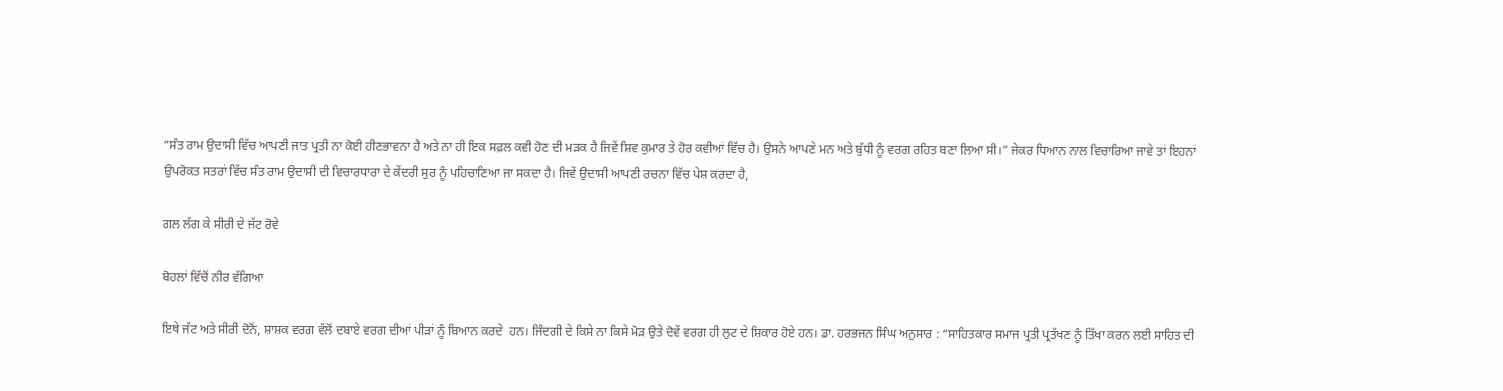“ਸੰਤ ਰਾਮ ਉਦਾਸੀ ਵਿੱਚ ਆਪਣੀ ਜਾਤ ਪ੍ਰਤੀ ਨਾ ਕੋਈ ਹੀਣਭਾਵਨਾ ਹੈ ਅਤੇ ਨਾ ਹੀ ਇਕ ਸਫ਼ਲ ਕਵੀ ਹੋਣ ਦੀ ਮੜਕ ਹੈ ਜਿਵੇਂ ਸ਼ਿਵ ਕੁਮਾਰ ਤੇ ਹੋਰ ਕਵੀਆਂ ਵਿੱਚ ਹੈ। ਉਸਨੇ ਆਪਣੇ ਮਨ ਅਤੇ ਬੁੱਧੀ ਨੂੰ ਵਰਗ ਰਹਿਤ ਬਣਾ ਲਿਆ ਸੀ।” ਜੇਕਰ ਧਿਆਨ ਨਾਲ ਵਿਚਾਰਿਆ ਜਾਵੇ ਤਾਂ ਇਹਨਾਂ ਉਪਰੋਕਤ ਸਤਰਾਂ ਵਿੱਚ ਸੰਤ ਰਾਮ ਉਦਾਸੀ ਦੀ ਵਿਚਾਰਧਾਰਾ ਦੇ ਕੇਂਦਰੀ ਸੁਰ ਨੂੰ ਪਹਿਚਾਣਿਆ ਜਾ ਸਕਦਾ ਹੈ। ਜਿਵੇਂ ਉਦਾਸੀ ਆਪਣੀ ਰਚਨਾ ਵਿੱਚ ਪੇਸ਼ ਕਰਦਾ ਹੈ,

ਗਲ ਲੱਗ ਕੇ ਸੀਰੀ ਦੇ ਜੱਟ ਰੋਵੇ

ਬੋਹਲਾਂ ਵਿੱਚੋਂ ਨੀਰ ਵੱਗਿਆ

ਇਥੇ ਜੱਟ ਅਤੇ ਸੀਰੀ ਦੋਨੋਂ, ਸ਼ਾਸ਼ਕ ਵਰਗ ਵੱਲੋਂ ਦਬਾਏ ਵਰਗ ਦੀਆਂ ਪੀੜਾਂ ਨੂੰ ਬਿਆਨ ਕਰਦੇ  ਹਨ। ਜਿੰਦਗੀ ਦੇ ਕਿਸੇ ਨਾ ਕਿਸੇ ਮੋੜ ਉਤੇ ਦੋਵੇਂ ਵਰਗ ਹੀ ਲੁਟ ਦੇ ਸ਼ਿਕਾਰ ਹੋਏ ਹਨ। ਡਾ. ਹਰਭਜਨ ਸਿੰਘ ਅਨੁਸਾਰ : “ਸਾਹਿਤਕਾਰ ਸਮਾਜ ਪ੍ਰਤੀ ਪ੍ਰਤੱਖਣ ਨੂੰ ਤਿੱਖਾ ਕਰਨ ਲਈ ਸਾਹਿਤ ਦੀ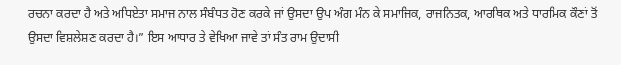ਰਚਨਾ ਕਰਦਾ ਹੈ ਅਤੇ ਅਧਿਏਤਾ ਸਮਾਜ ਨਾਲ ਸੰਬੰਧਤ ਹੋਣ ਕਰਕੇ ਜਾਂ ਉਸਦਾ ਉਪ ਅੰਗ ਮੰਨ ਕੇ ਸਮਾਜਿਕ, ਰਾਜਨਿਤਕ, ਆਰਥਿਕ ਅਤੇ ਧਾਰਮਿਕ ਕੌਣਾਂ ਤੋਂ ਉਸਦਾ ਵਿਸ਼ਲੇਸ਼ਣ ਕਰਦਾ ਹੈ।” ਇਸ ਆਧਾਰ ਤੇ ਵੇਖਿਆ ਜਾਵੇ ਤਾਂ ਸੰਤ ਰਾਮ ਉਦਾਸੀ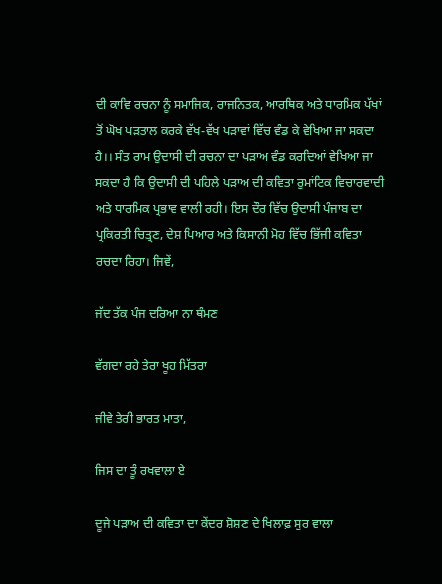ਦੀ ਕਾਵਿ ਰਚਨਾ ਨੂੰ ਸਮਾਜਿਕ, ਰਾਜਨਿਤਕ, ਆਰਥਿਕ ਅਤੇ ਧਾਰਮਿਕ ਪੱਖਾਂ ਤੋਂ ਘੋਖ ਪੜਤਾਲ ਕਰਕੇ ਵੱਖ-ਵੱਖ ਪੜਾਵਾਂ ਵਿੱਚ ਵੰਡ ਕੇ ਵੇਖਿਆ ਜਾ ਸਕਦਾ ਹੈ।। ਸੰਤ ਰਾਮ ਉਦਾਸੀ ਦੀ ਰਚਨਾ ਦਾ ਪੜਾਅ ਵੰਡ ਕਰਦਿਆਂ ਵੇਖਿਆ ਜਾ ਸਕਦਾ ਹੈ ਕਿ ਉਦਾਸੀ ਦੀ ਪਹਿਲੇ ਪੜਾਅ ਦੀ ਕਵਿਤਾ ਰੁਮਾਂਟਿਕ ਵਿਚਾਰਵਾਦੀ ਅਤੇ ਧਾਰਮਿਕ ਪ੍ਰਭਾਵ ਵਾਲੀ ਰਹੀ। ਇਸ ਦੌਰ ਵਿੱਚ ਉਦਾਸੀ ਪੰਜਾਬ ਦਾ ਪ੍ਰਕਿਰਤੀ ਚਿਤ੍ਰਣ, ਦੇਸ਼ ਪਿਆਰ ਅਤੇ ਕਿਸਾਨੀ ਮੋਹ ਵਿੱਚ ਭਿੱਜੀ ਕਵਿਤਾ ਰਚਦਾ ਰਿਹਾ। ਜਿਵੇਂ,

ਜੱਦ ਤੱਕ ਪੰਜ ਦਰਿਆ ਨਾ ਥੰਮਣ

ਵੱਗਦਾ ਰਹੇ ਤੇਰਾ ਖੂਹ ਮਿੱਤਰਾ

ਜੀਵੇ ਤੇਰੀ ਭਾਰਤ ਮਾਤਾ,

ਜਿਸ ਦਾ ਤੂੰ ਰਖਵਾਲਾ ਏ

ਦੂਜੇ ਪੜਾਅ ਦੀ ਕਵਿਤਾ ਦਾ ਕੇਂਦਰ ਸ਼ੋਸ਼ਣ ਦੇ ਖਿਲਾਫ਼ ਸੁਰ ਵਾਲਾ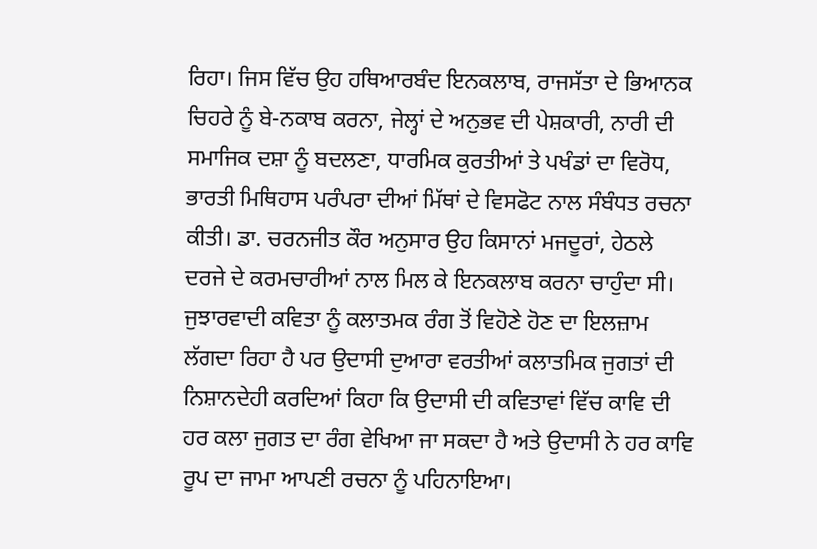ਰਿਹਾ। ਜਿਸ ਵਿੱਚ ਉਹ ਹਥਿਆਰਬੰਦ ਇਨਕਲਾਬ, ਰਾਜਸੱਤਾ ਦੇ ਭਿਆਨਕ ਚਿਹਰੇ ਨੂੰ ਬੇ-ਨਕਾਬ ਕਰਨਾ, ਜੇਲ੍ਹਾਂ ਦੇ ਅਨੁਭਵ ਦੀ ਪੇਸ਼ਕਾਰੀ, ਨਾਰੀ ਦੀ ਸਮਾਜਿਕ ਦਸ਼ਾ ਨੂੰ ਬਦਲਣਾ, ਧਾਰਮਿਕ ਕੁਰਤੀਆਂ ਤੇ ਪਖੰਡਾਂ ਦਾ ਵਿਰੋਧ, ਭਾਰਤੀ ਮਿਥਿਹਾਸ ਪਰੰਪਰਾ ਦੀਆਂ ਮਿੱਥਾਂ ਦੇ ਵਿਸਫੋਟ ਨਾਲ ਸੰਬੰਧਤ ਰਚਨਾ ਕੀਤੀ। ਡਾ. ਚਰਨਜੀਤ ਕੌਰ ਅਨੁਸਾਰ ਉਹ ਕਿਸਾਨਾਂ ਮਜਦੂਰਾਂ, ਹੇਠਲੇ ਦਰਜੇ ਦੇ ਕਰਮਚਾਰੀਆਂ ਨਾਲ ਮਿਲ ਕੇ ਇਨਕਲਾਬ ਕਰਨਾ ਚਾਹੁੰਦਾ ਸੀ। ਜੁਝਾਰਵਾਦੀ ਕਵਿਤਾ ਨੂੰ ਕਲਾਤਮਕ ਰੰਗ ਤੋਂ ਵਿਹੋਣੇ ਹੋਣ ਦਾ ਇਲਜ਼ਾਮ ਲੱਗਦਾ ਰਿਹਾ ਹੈ ਪਰ ਉਦਾਸੀ ਦੁਆਰਾ ਵਰਤੀਆਂ ਕਲਾਤਮਿਕ ਜੁਗਤਾਂ ਦੀ ਨਿਸ਼ਾਨਦੇਹੀ ਕਰਦਿਆਂ ਕਿਹਾ ਕਿ ਉਦਾਸੀ ਦੀ ਕਵਿਤਾਵਾਂ ਵਿੱਚ ਕਾਵਿ ਦੀ ਹਰ ਕਲਾ ਜੁਗਤ ਦਾ ਰੰਗ ਵੇਖਿਆ ਜਾ ਸਕਦਾ ਹੈ ਅਤੇ ਉਦਾਸੀ ਨੇ ਹਰ ਕਾਵਿ ਰੂਪ ਦਾ ਜਾਮਾ ਆਪਣੀ ਰਚਨਾ ਨੂੰ ਪਹਿਨਾਇਆ।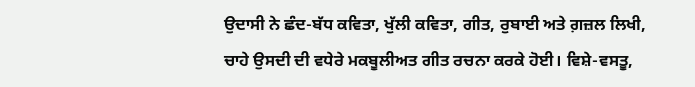ਉਦਾਸੀ ਨੇ ਛੰਦ-ਬੱਧ ਕਵਿਤਾ, ਖੁੱਲੀ ਕਵਿਤਾ, ਗੀਤ, ਰੁਬਾਈ ਅਤੇ ਗ਼ਜ਼ਲ ਲਿਖੀ, ਚਾਹੇ ਉਸਦੀ ਦੀ ਵਧੇਰੇ ਮਕਬੂਲੀਅਤ ਗੀਤ ਰਚਨਾ ਕਰਕੇ ਹੋਈ। ਵਿਸ਼ੇ-ਵਸਤੂ,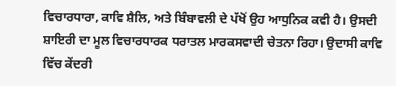ਵਿਚਾਰਧਾਰਾ, ਕਾਵਿ ਸ਼ੈਲਿ, ਅਤੇ ਬਿੰਬਾਵਲੀ ਦੇ ਪੱਖੋਂ ਉਹ ਆਧੁਨਿਕ ਕਵੀ ਹੈ। ਉਸਦੀ ਸ਼ਾਇਰੀ ਦਾ ਮੂਲ ਵਿਚਾਰਧਾਰਕ ਧਰਾਤਲ ਮਾਰਕਸਵਾਦੀ ਚੇਤਨਾ ਰਿਹਾ। ਉਦਾਸੀ ਕਾਵਿ ਵਿੱਚ ਕੇਂਦਰੀ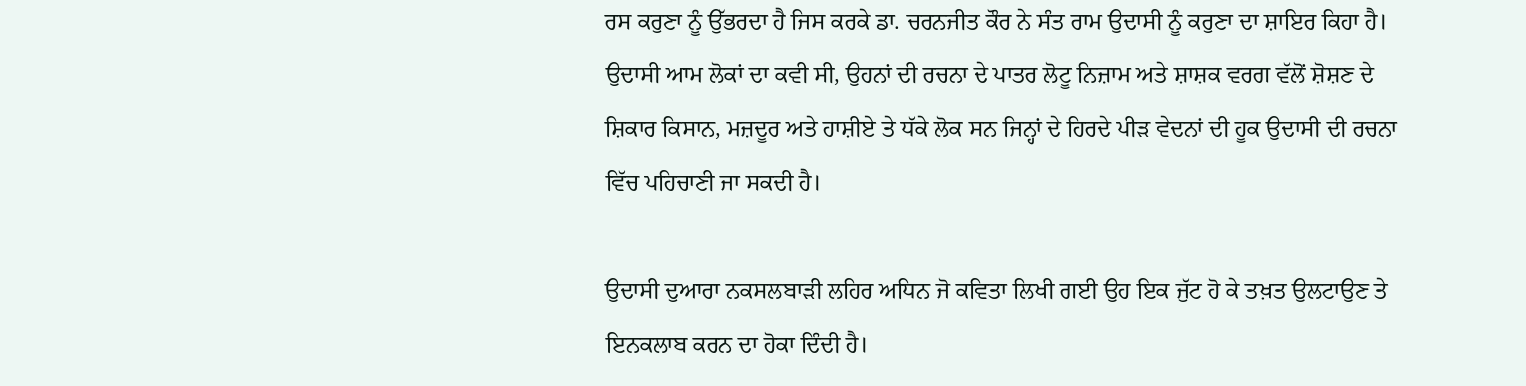ਰਸ ਕਰੁਣਾ ਨੂੰ ਉੱਭਰਦਾ ਹੈ ਜਿਸ ਕਰਕੇ ਡਾ. ਚਰਨਜੀਤ ਕੌਰ ਨੇ ਸੰਤ ਰਾਮ ਉਦਾਸੀ ਨੂੰ ਕਰੁਣਾ ਦਾ ਸ਼ਾਇਰ ਕਿਹਾ ਹੈ। ਉਦਾਸੀ ਆਮ ਲੋਕਾਂ ਦਾ ਕਵੀ ਸੀ, ਉਹਨਾਂ ਦੀ ਰਚਨਾ ਦੇ ਪਾਤਰ ਲੋਟੂ ਨਿਜ਼ਾਮ ਅਤੇ ਸ਼ਾਸ਼ਕ ਵਰਗ ਵੱਲੋਂ ਸ਼ੋਸ਼ਣ ਦੇ ਸ਼ਿਕਾਰ ਕਿਸਾਨ, ਮਜ਼ਦੂਰ ਅਤੇ ਹਾਸ਼ੀਏ ਤੇ ਧੱਕੇ ਲੋਕ ਸਨ ਜਿਨ੍ਹਾਂ ਦੇ ਹਿਰਦੇ ਪੀੜ ਵੇਦਨਾਂ ਦੀ ਹੂਕ ਉਦਾਸੀ ਦੀ ਰਚਨਾ ਵਿੱਚ ਪਹਿਚਾਣੀ ਜਾ ਸਕਦੀ ਹੈ।

ਉਦਾਸੀ ਦੁਆਰਾ ਨਕਸਲਬਾੜੀ ਲਹਿਰ ਅਧਿਨ ਜੋ ਕਵਿਤਾ ਲਿਖੀ ਗਈ ਉਹ ਇਕ ਜੁੱਟ ਹੋ ਕੇ ਤਖ਼ਤ ਉਲਟਾਉਣ ਤੇ ਇਨਕਲਾਬ ਕਰਨ ਦਾ ਹੋਕਾ ਦਿੰਦੀ ਹੈ।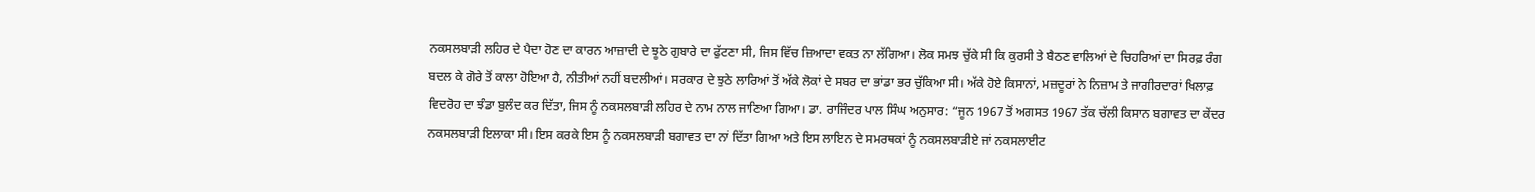ਨਕਸਲਬਾੜੀ ਲਹਿਰ ਦੇ ਪੈਦਾ ਹੋਣ ਦਾ ਕਾਰਨ ਆਜ਼ਾਦੀ ਦੇ ਝੂਠੇ ਗੁਬਾਰੇ ਦਾ ਫੁੱਟਣਾ ਸੀ, ਜਿਸ ਵਿੱਚ ਜ਼ਿਆਦਾ ਵਕਤ ਨਾ ਲੱਗਿਆ। ਲੋਕ ਸਮਝ ਚੁੱਕੇ ਸੀ ਕਿ ਕੁਰਸੀ ਤੇ ਬੈਠਣ ਵਾਲਿਆਂ ਦੇ ਚਿਹਰਿਆਂ ਦਾ ਸਿਰਫ਼ ਰੰਗ ਬਦਲ ਕੇ ਗੋਰੇ ਤੋਂ ਕਾਲਾ ਹੋਇਆ ਹੈ, ਨੀਤੀਆਂ ਨਹੀਂ ਬਦਲੀਆਂ। ਸਰਕਾਰ ਦੇ ਝੁਠੇ ਲਾਰਿਆਂ ਤੋਂ ਅੱਕੇ ਲੋਕਾਂ ਦੇ ਸਬਰ ਦਾ ਭਾਂਡਾ ਭਰ ਚੁੱਕਿਆ ਸੀ। ਅੱਕੇ ਹੋਏ ਕਿਸਾਨਾਂ, ਮਜ਼ਦੂਰਾਂ ਨੇ ਨਿਜ਼ਾਮ ਤੇ ਜਾਗੀਰਦਾਰਾਂ ਖਿਲਾਫ਼ ਵਿਦਰੋਹ ਦਾ ਝੰਡਾ ਬੁਲੰਦ ਕਰ ਦਿੱਤਾ, ਜਿਸ ਨੂੰ ਨਕਸਲਬਾੜੀ ਲਹਿਰ ਦੇ ਨਾਮ ਨਾਲ ਜਾਣਿਆ ਗਿਆ। ਡਾ. ਰਾਜਿੰਦਰ ਪਾਲ ਸਿੰਘ ਅਨੁਸਾਰ: “ਜੂਨ 1967 ਤੋਂ ਅਗਸਤ 1967 ਤੱਕ ਚੱਲੀ ਕਿਸਾਨ ਬਗਾਵਤ ਦਾ ਕੇਂਦਰ ਨਕਸਲਬਾੜੀ ਇਲਾਕਾ ਸੀ। ਇਸ ਕਰਕੇ ਇਸ ਨੂੰ ਨਕਸਲਬਾੜੀ ਬਗਾਵਤ ਦਾ ਨਾਂ ਦਿੱਤਾ ਗਿਆ ਅਤੇ ਇਸ ਲਾਇਨ ਦੇ ਸਮਰਥਕਾਂ ਨੂੰ ਨਕਸਲਬਾੜੀਏ ਜਾਂ ਨਕਸਲਾਈਟ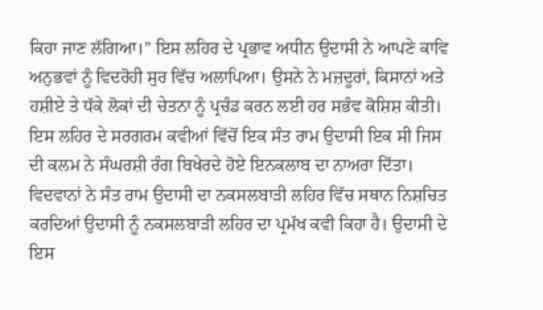ਕਿਹਾ ਜਾਣ ਲੱਗਿਆ।” ਇਸ ਲਹਿਰ ਦੇ ਪ੍ਰਭਾਵ ਅਧੀਨ ਉਦਾਸੀ ਨੇ ਆਪਣੇ ਕਾਵਿ ਅਨੁਭਵਾਂ ਨੂੰ ਵਿਦਰੋਹੀ ਸੁਰ ਵਿੱਚ ਅਲਾਪਿਆ। ਉਸਨੇ ਨੇ ਮਜ਼ਦੂਰਾਂ, ਕਿਸਾਨਾਂ ਅਤੇ ਹਸ਼ੀਏ ਤੇ ਧੱਕੇ ਲੋਕਾਂ ਦੀ ਚੇਤਨਾ ਨੂੰ ਪ੍ਰਚੰਡ ਕਰਨ ਲਈ ਹਰ ਸਭੰਵ ਕੋਸ਼ਿਸ਼ ਕੀਤੀ। ਇਸ ਲਹਿਰ ਦੇ ਸਰਗਰਮ ਕਵੀਆਂ ਵਿੱਚੋਂ ਇਕ ਸੰਤ ਰਾਮ ਉਦਾਸੀ ਇਕ ਸੀ ਜਿਸ ਦੀ ਕਲਮ ਨੇ ਸੰਘਰਸ਼ੀ ਰੰਗ ਬਿਖੇਰਦੇ ਹੋਏ ਇਨਕਲਾਬ ਦਾ ਨਾਅਰਾ ਦਿੱਤਾ। ਵਿਦਵਾਨਾਂ ਨੇ ਸੰਤ ਰਾਮ ਉਦਾਸੀ ਦਾ ਨਕਸਲਬਾੜੀ ਲਹਿਰ ਵਿੱਚ ਸਥਾਨ ਨਿਸ਼ਚਿਤ ਕਰਦਿਆਂ ਉਦਾਸੀ ਨੂੰ ਨਕਸਲਬਾੜੀ ਲਹਿਰ ਦਾ ਪ੍ਰਮੱਖ ਕਵੀ ਕਿਹਾ ਹੈ। ਉਦਾਸੀ ਦੇ ਇਸ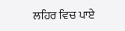ਲਹਿਰ ਵਿਚ ਪਾਏ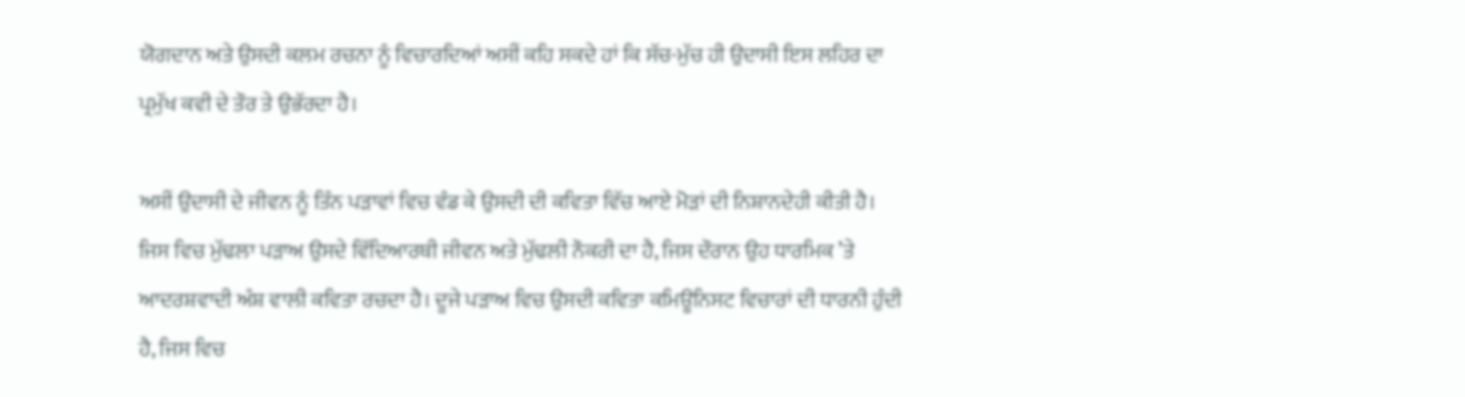ਯੋਗਦਾਨ ਅਤੇ ਉਸਦੀ ਕਲਮ ਰਚਨਾ ਨੂੰ ਵਿਚਾਰਦਿਆਂ ਅਸੀਂ ਕਹਿ ਸਕਦੇ ਹਾਂ ਕਿ ਸੱਚ-ਮੁੱਚ ਹੀ ਉਦਾਸੀ ਇਸ ਲਹਿਰ ਦਾ ਪ੍ਰਮੁੱਖ ਕਵੀ ਦੇ ਤੌਰ ਤੇ ਉਭੱਰਦਾ ਹੈ।

ਅਸੀਂ ਉਦਾਸੀ ਦੇ ਜੀਵਨ ਨੂੰ ਤਿੰਨ ਪੜਾਵਾਂ ਵਿਚ ਵੰਡ ਕੇ ਉਸਦੀ ਦੀ ਕਵਿਤਾ ਵਿੱਚ ਆਏ ਮੋੜਾਂ ਦੀ ਨਿਸ਼ਾਨਦੇਹੀ ਕੀਤੀ ਹੈ। ਜਿਸ ਵਿਚ ਮੁੱਢਲਾ ਪੜਾਅ ਉਸਦੇ ਵਿੱਦਿਆਰਥੀ ਜੀਵਨ ਅਤੇ ਮੁੱਢਲੀ ਨੌਕਰੀ ਦਾ ਹੈ, ਜਿਸ ਦੌਰਾਨ ਉਹ ਧਾਰਮਿਕ ’ਤੇ ਆਦਰਸ਼ਵਾਦੀ ਅੰਸ਼ ਵਾਲੀ ਕਵਿਤਾ ਰਚਦਾ ਹੈ। ਦੂਜੇ ਪੜਾਅ ਵਿਚ ਉਸਦੀ ਕਵਿਤਾ ਕਮਿਊਨਿਸਟ ਵਿਚਾਰਾਂ ਦੀ ਧਾਰਨੀ ਹੁੰਦੀ ਹੈ, ਜਿਸ ਵਿਚ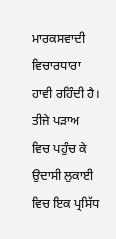ਮਾਰਕਸਵਾਦੀ ਵਿਚਾਰਧਾਰਾ ਹਾਵੀ ਰਹਿੰਦੀ ਹੈ। ਤੀਜੇ ਪੜਾਅ ਵਿਚ ਪਹੁੰਚ ਕੇ ਉਦਾਸੀ ਲੁਕਾਈ ਵਿਚ ਇਕ ਪ੍ਰਸਿੱਧ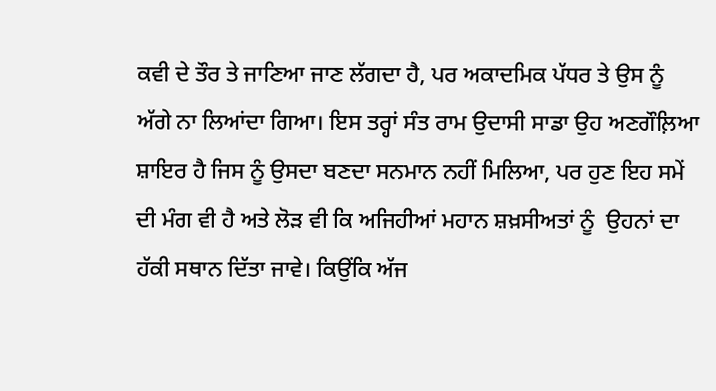ਕਵੀ ਦੇ ਤੌਰ ਤੇ ਜਾਣਿਆ ਜਾਣ ਲੱਗਦਾ ਹੈ, ਪਰ ਅਕਾਦਮਿਕ ਪੱਧਰ ਤੇ ਉਸ ਨੂੰ ਅੱਗੇ ਨਾ ਲਿਆਂਦਾ ਗਿਆ। ਇਸ ਤਰ੍ਹਾਂ ਸੰਤ ਰਾਮ ਉਦਾਸੀ ਸਾਡਾ ਉਹ ਅਣਗੌਲ਼ਿਆ ਸ਼ਾਇਰ ਹੈ ਜਿਸ ਨੂੰ ਉਸਦਾ ਬਣਦਾ ਸਨਮਾਨ ਨਹੀਂ ਮਿਲਿਆ, ਪਰ ਹੁਣ ਇਹ ਸਮੇਂ ਦੀ ਮੰਗ ਵੀ ਹੈ ਅਤੇ ਲੋੜ ਵੀ ਕਿ ਅਜਿਹੀਆਂ ਮਹਾਨ ਸ਼ਖ਼ਸੀਅਤਾਂ ਨੂੰ  ਉਹਨਾਂ ਦਾ ਹੱਕੀ ਸਥਾਨ ਦਿੱਤਾ ਜਾਵੇ। ਕਿਉਂਕਿ ਅੱਜ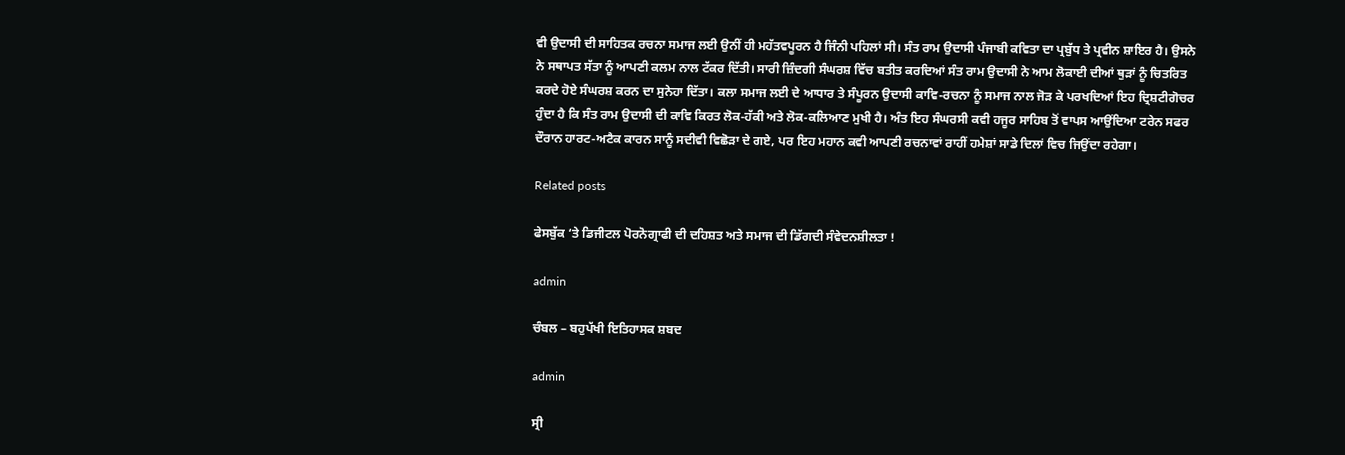ਵੀ ਉਦਾਸੀ ਦੀ ਸਾਹਿਤਕ ਰਚਨਾ ਸਮਾਜ ਲਈ ਉਨੀਂ ਹੀ ਮਹੱਤਵਪੂਰਨ ਹੈ ਜਿੰਨੀ ਪਹਿਲਾਂ ਸੀ। ਸੰਤ ਰਾਮ ਉਦਾਸੀ ਪੰਜਾਬੀ ਕਵਿਤਾ ਦਾ ਪ੍ਰਬੁੱਧ ਤੇ ਪ੍ਰਵੀਨ ਸ਼ਾਇਰ ਹੈ। ਉਸਨੇ ਨੇ ਸਥਾਪਤ ਸੱਤਾ ਨੂੰ ਆਪਣੀ ਕਲਮ ਨਾਲ ਟੱਕਰ ਦਿੱਤੀ। ਸਾਰੀ ਜ਼ਿੰਦਗੀ ਸੰਘਰਸ਼ ਵਿੱਚ ਬਤੀਤ ਕਰਦਿਆਂ ਸੰਤ ਰਾਮ ਉਦਾਸੀ ਨੇ ਆਮ ਲੋਕਾਈ ਦੀਆਂ ਥੁੜਾਂ ਨੂੰ ਚਿਤਰਿਤ ਕਰਦੇ ਹੋਏ ਸੰਘਰਸ਼ ਕਰਨ ਦਾ ਸੁਨੇਹਾ ਦਿੱਤਾ। ਕਲਾ ਸਮਾਜ ਲਈ ਦੇ ਆਧਾਰ ਤੇ ਸੰਪੂਰਨ ਉਦਾਸੀ ਕਾਵਿ-ਰਚਨਾ ਨੂੰ ਸਮਾਜ ਨਾਲ ਜੋੜ ਕੇ ਪਰਖਦਿਆਂ ਇਹ ਦ੍ਰਿਸ਼ਟੀਗੋਚਰ ਹੁੰਦਾ ਹੈ ਕਿ ਸੰਤ ਰਾਮ ਉਦਾਸੀ ਦੀ ਕਾਵਿ ਕਿਰਤ ਲੋਕ-ਹੱਕੀ ਅਤੇ ਲੋਕ-ਕਲਿਆਣ ਮੁਖੀ ਹੈ। ਅੰਤ ਇਹ ਸੰਘਰਸੀ ਕਵੀ ਹਜੂਰ ਸਾਹਿਬ ਤੋਂ ਵਾਪਸ ਆਉਂਦਿਆ ਟਰੇਨ ਸਫਰ ਦੌਰਾਨ ਹਾਰਟ-ਅਟੈਕ ਕਾਰਨ ਸਾਨੂੰ ਸਦੀਵੀ ਵਿਛੋੜਾ ਦੇ ਗਏ, ਪਰ ਇਹ ਮਹਾਨ ਕਵੀ ਆਪਣੀ ਰਚਨਾਵਾਂ ਰਾਹੀਂ ਹਮੇਸ਼ਾਂ ਸਾਡੇ ਦਿਲਾਂ ਵਿਚ ਜਿਉਂਦਾ ਰਹੇਗਾ।

Related posts

ਫੇਸਬੁੱਕ ‘ਤੇ ਡਿਜੀਟਲ ਪੋਰਨੋਗ੍ਰਾਫੀ ਦੀ ਦਹਿਸ਼ਤ ਅਤੇ ਸਮਾਜ ਦੀ ਡਿੱਗਦੀ ਸੰਵੇਦਨਸ਼ੀਲਤਾ !

admin

ਚੰਬਲ – ਬਹੁਪੱਖੀ ਇਤਿਹਾਸਕ ਸ਼ਬਦ

admin

ਸ੍ਰੀ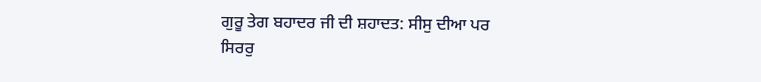ਗੁਰੂ ਤੇਗ ਬਹਾਦਰ ਜੀ ਦੀ ਸ਼ਹਾਦਤ: ਸੀਸੁ ਦੀਆ ਪਰ ਸਿਰਰੁ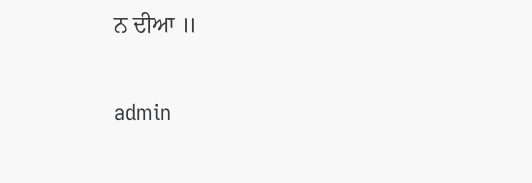ਨ ਦੀਆ ॥

admin